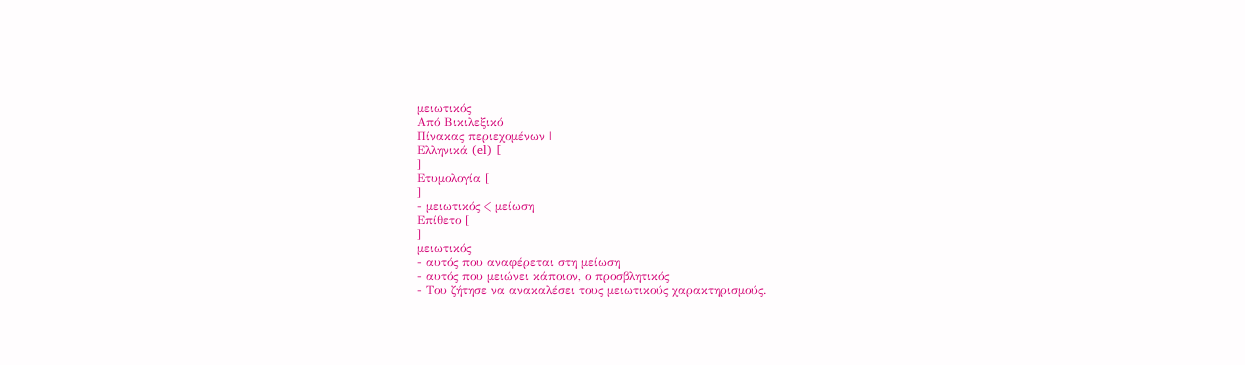μειωτικός
Από Βικιλεξικό
Πίνακας περιεχομένων |
Ελληνικά (el) [
]
Ετυμολογία [
]
- μειωτικός < μείωση
Επίθετο [
]
μειωτικός
- αυτός που αναφέρεται στη μείωση
- αυτός που μειώνει κάποιον, ο προσβλητικός
- Του ζήτησε να ανακαλέσει τους μειωτικούς χαρακτηρισμούς.